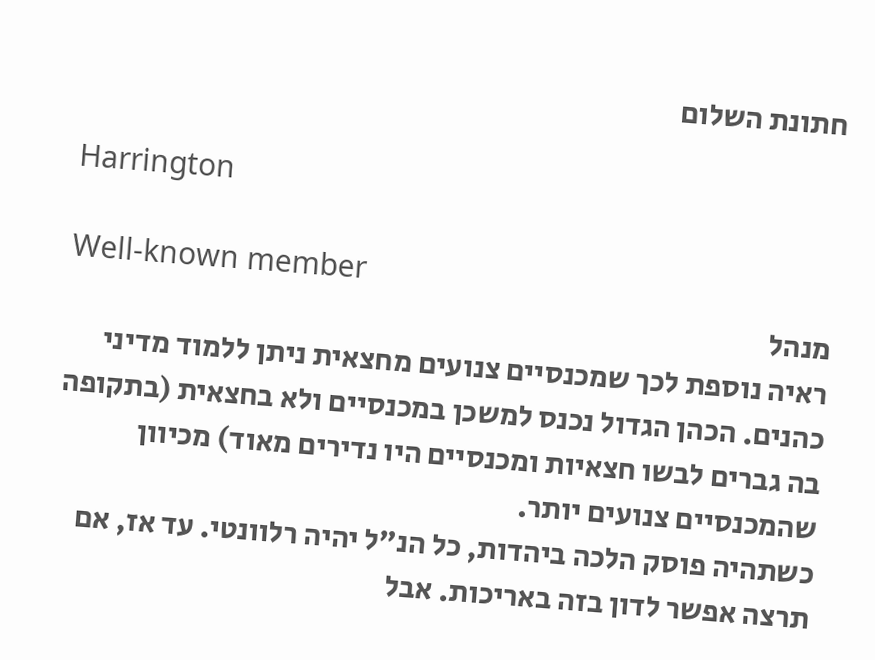חתונת השלום

Harrington

Well-known member
מנהל
ראיה נוספת לכך שמכנסיים צנועים מחצאית ניתן ללמוד מדיני כהנים. הכהן הגדול נכנס למשכן במכנסיים ולא בחצאית (בתקופה בה גברים לבשו חצאיות ומכנסיים היו נדירים מאוד) מכיוון שהמכנסיים צנועים יותר.
כשתהיה פוסק הלכה ביהדות, כל הנ"ל יהיה רלוונטי. עד אז, אם תרצה אפשר לדון בזה באריכות. אבל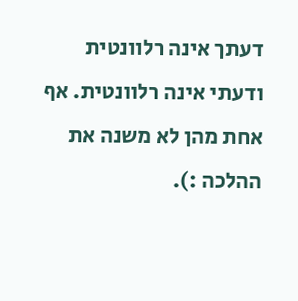דעתך אינה רלוונטית ודעתי אינה רלוונטית. אף אחת מהן לא משנה את ההלכה :).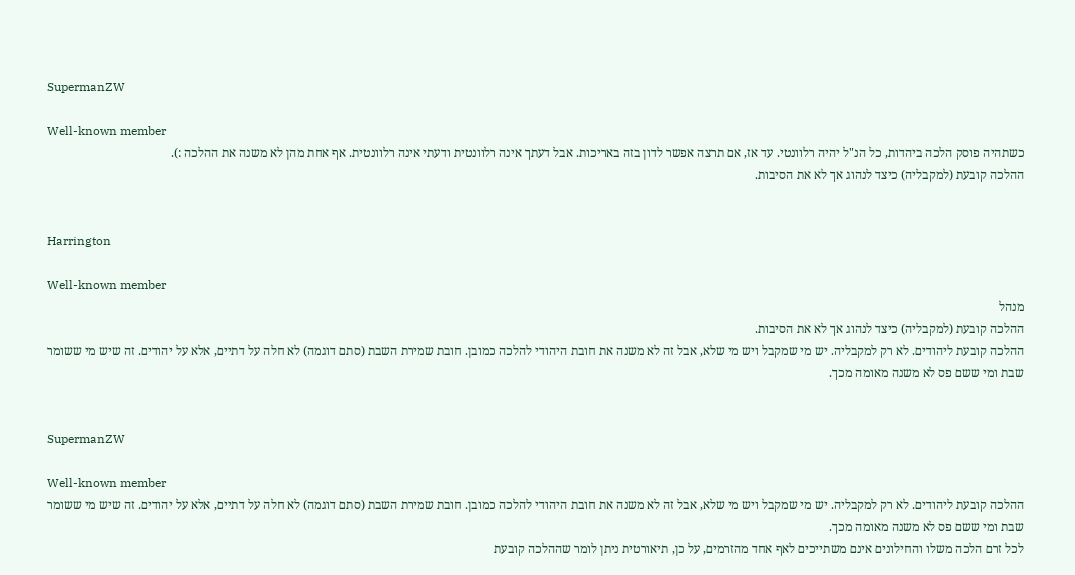SupermanZW

Well-known member
כשתהיה פוסק הלכה ביהדות, כל הנ"ל יהיה רלוונטי. עד אז, אם תרצה אפשר לדון בזה באריכות. אבל דעתך אינה רלוונטית ודעתי אינה רלוונטית. אף אחת מהן לא משנה את ההלכה :).
ההלכה קובעת (למקבליה) כיצד לנהוג אך לא את הסיבות.


Harrington

Well-known member
מנהל
ההלכה קובעת (למקבליה) כיצד לנהוג אך לא את הסיבות.
ההלכה קובעת ליהודים. לא רק למקבליה. יש מי שמקבל ויש מי שלא, אבל זה לא משנה את חובת היהודי להלכה כמובן. חובת שמירת השבת (סתם דוגמה) לא חלה על דתיים, אלא על יהודים. זה שיש מי ששומר שבת ומי ששם פס לא משנה מאומה מכך.


SupermanZW

Well-known member
ההלכה קובעת ליהודים. לא רק למקבליה. יש מי שמקבל ויש מי שלא, אבל זה לא משנה את חובת היהודי להלכה כמובן. חובת שמירת השבת (סתם דוגמה) לא חלה על דתיים, אלא על יהודים. זה שיש מי ששומר שבת ומי ששם פס לא משנה מאומה מכך.
לכל זרם הלכה משלו והחילונים אינם משתייכים לאף אחד מהזרמים, על כן, תיאורטית ניתן לומר שההלכה קובעת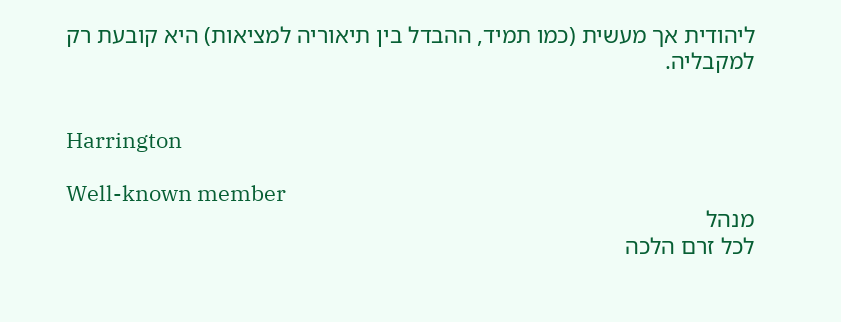ליהודית אך מעשית (כמו תמיד, ההבדל בין תיאוריה למציאות) היא קובעת רק למקבליה.


Harrington

Well-known member
מנהל
לכל זרם הלכה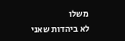משלו
לא ביהדות שאני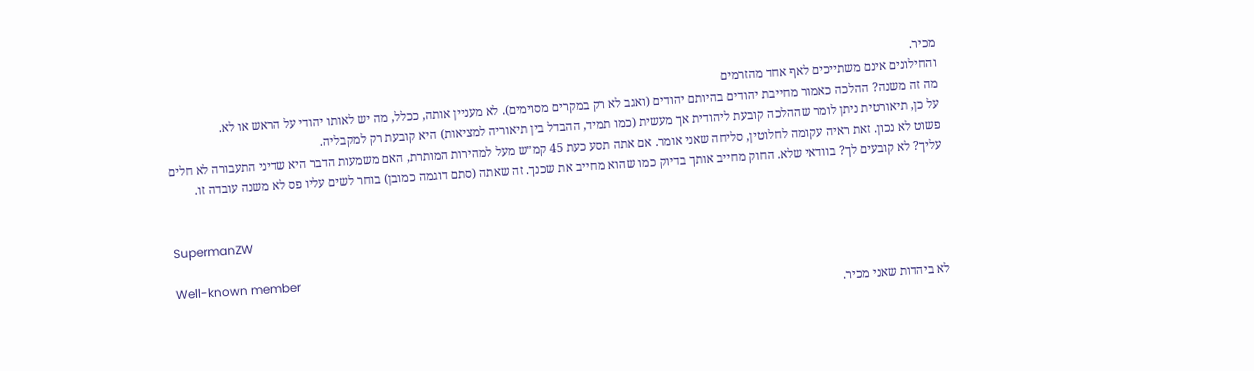מכיר.
והחילונים אינם משתייכים לאף אחד מהזרמים
מה זה משנה? ההלכה כאמור מחייבת יהודים בהיותם יהודים (ואגב לא רק במקרים מסוימים). לא מעניין אותה, ככלל, מה יש לאותו יהודי על הראש או לא.
על כן, תיאורטית ניתן לומר שההלכה קובעת ליהודית אך מעשית (כמו תמיד, ההבדל בין תיאוריה למציאות) היא קובעת רק למקבליה.
פשוט לא נכון. זאת ראיה עקומה לחלוטין, סליחה שאני אומר. אם אתה תסע כעת 45 קמ״ש מעל למהירות המותרת, האם משמעות הדבר היא שדיני התעבורה לא חלים עליך? לא קובעים לך? בוודאי שלא. החוק מחייב אותך בדיוק כמו שהוא מחייב את שכנך. זה שאתה (סתם דוגמה כמובן) בוחר לשים עליו פס לא משנה עובדה זו.


SupermanZW

Well-known member
לא ביהדות שאני מכיר.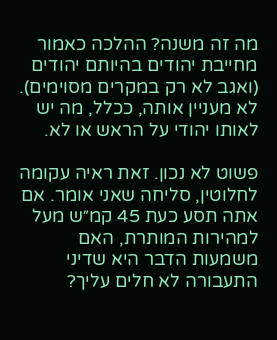מה זה משנה? ההלכה כאמור מחייבת יהודים בהיותם יהודים (ואגב לא רק במקרים מסוימים). לא מעניין אותה, ככלל, מה יש לאותו יהודי על הראש או לא.

פשוט לא נכון. זאת ראיה עקומה לחלוטין, סליחה שאני אומר. אם אתה תסע כעת 45 קמ״ש מעל למהירות המותרת, האם משמעות הדבר היא שדיני התעבורה לא חלים עליך?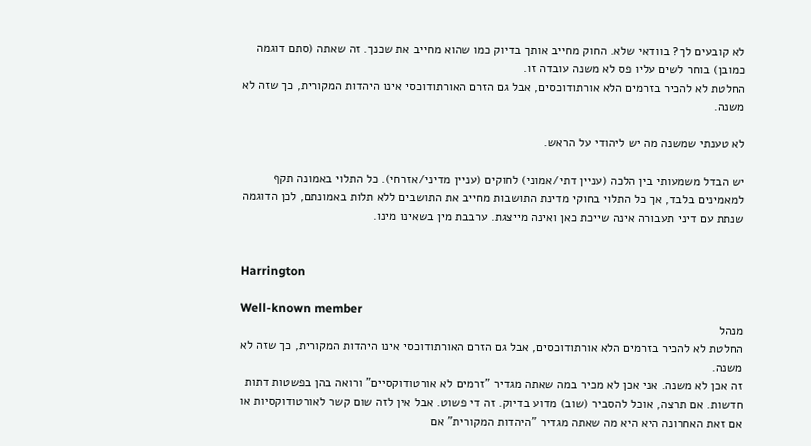לא קובעים לך? בוודאי שלא. החוק מחייב אותך בדיוק כמו שהוא מחייב את שכנך. זה שאתה (סתם דוגמה כמובן) בוחר לשים עליו פס לא משנה עובדה זו.
החלטת לא להכיר בזרמים הלא אורתודוכסים, אבל גם הזרם האורתודוכסי אינו היהדות המקורית, כך שזה לא משנה.

לא טענתי שמשנה מה יש ליהודי על הראש.

יש הבדל משמעותי בין הלכה (עניין דתי/אמוני) לחוקים (עניין מדיני/אזרחי). כל התלוי באמונה תקף למאמינים בלבד, אך כל התלוי בחוקי מדינת התושבות מחייב את התושבים ללא תלות באמונתם, לכן הדוגמה שנתת עם דיני תעבורה אינה שייכת כאן ואינה מייצגת. ערבבת מין בשאינו מינו.


Harrington

Well-known member
מנהל
החלטת לא להכיר בזרמים הלא אורתודוכסים, אבל גם הזרם האורתודוכסי אינו היהדות המקורית, כך שזה לא משנה.
זה אכן לא משנה. אני אכן לא מכיר במה שאתה מגדיר "זרמים לא אורטודוקסיים" ורואה בהן בפשטות דתות חדשות. אם תרצה, אוכל להסביר (שוב) מדוע בדיוק. זה די פשוט. אבל אין לזה שום קשר לאורטודוקסיות או אם זאת האחרונה היא היא מה שאתה מגדיר "היהדות המקורית" אם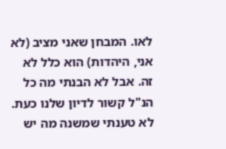לאו. המבחן שאני מציב (לא אני, היהדות) הוא כלל לא זה. אבל לא הבנתי מה כל הנ"ל קשור לדיון שלנו כעת.
לא טענתי שמשנה מה יש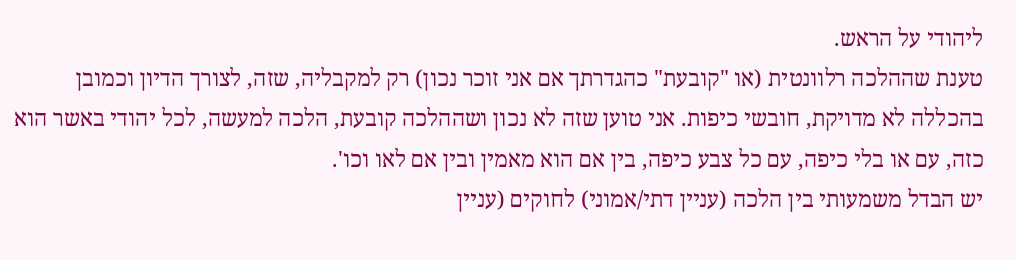ליהודי על הראש.
טענת שההלכה רלוונטית (או "קובעת" כהגדרתך אם אני זוכר נכון) רק למקבליה, שזה, לצורך הדיון וכמובן בהכללה לא מדויקת, חובשי כיפות. אני טוען שזה לא נכון ושההלכה קובעת, הלכה למעשה, לכל יהודי באשר הוא כזה, עם או בלי כיפה, עם כל צבע כיפה, בין אם הוא מאמין ובין אם לאו וכו'.
יש הבדל משמעותי בין הלכה (עניין דתי/אמוני) לחוקים (עניין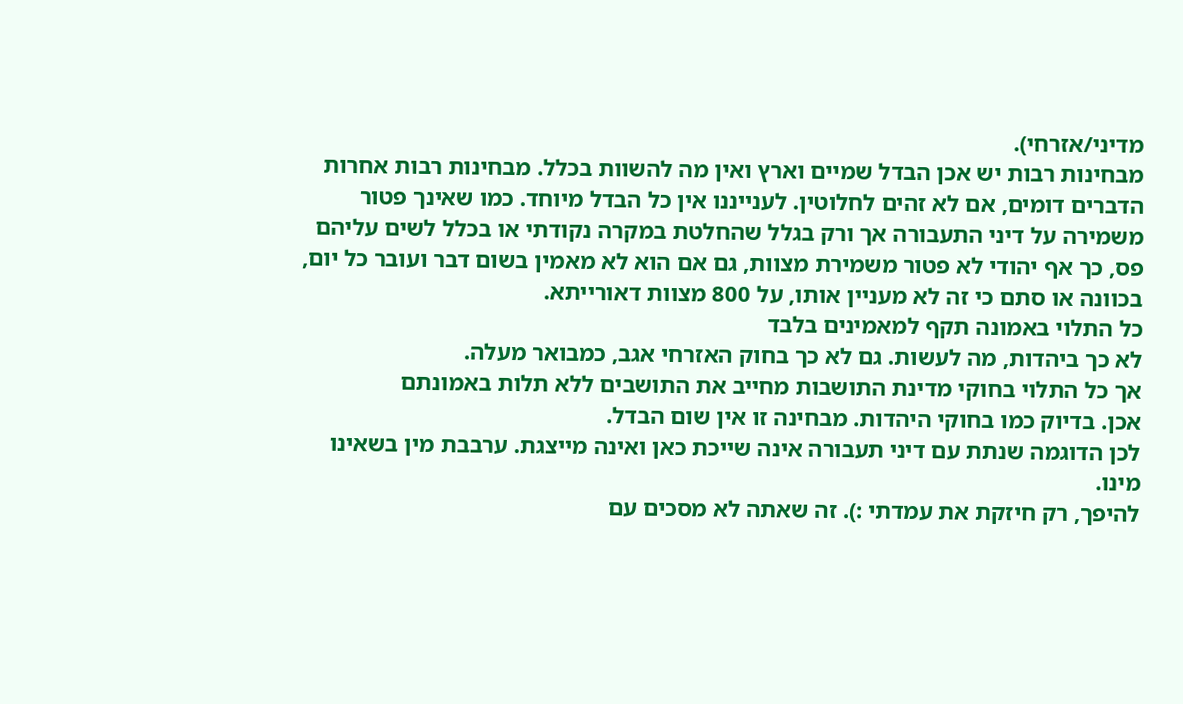מדיני/אזרחי).
מבחינות רבות יש אכן הבדל שמיים וארץ ואין מה להשוות בכלל. מבחינות רבות אחרות הדברים דומים, אם לא זהים לחלוטין. לענייננו אין כל הבדל מיוחד. כמו שאינך פטור משמירה על דיני התעבורה אך ורק בגלל שהחלטת במקרה נקודתי או בכלל לשים עליהם פס, כך אף יהודי לא פטור משמירת מצוות, גם אם הוא לא מאמין בשום דבר ועובר כל יום, בכוונה או סתם כי זה לא מעניין אותו, על 800 מצוות דאורייתא.
כל התלוי באמונה תקף למאמינים בלבד
לא כך ביהדות, מה לעשות. גם לא כך בחוק האזרחי אגב, כמבואר מעלה.
אך כל התלוי בחוקי מדינת התושבות מחייב את התושבים ללא תלות באמונתם
אכן. בדיוק כמו בחוקי היהדות. מבחינה זו אין שום הבדל.
לכן הדוגמה שנתת עם דיני תעבורה אינה שייכת כאן ואינה מייצגת. ערבבת מין בשאינו מינו.
להיפך, רק חיזקת את עמדתי :). זה שאתה לא מסכים עם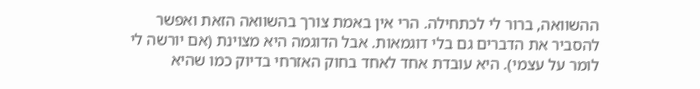ההשוואה, ברור לי לכתחילה. הרי אין באמת צורך בהשוואה הזאת ואפשר להסביר את הדברים גם בלי דוגמאות. אבל הדוגמה היא מצוינת (אם יורשה לי לומר על עצמי). היא עובדת אחד לאחד בחוק האזרחי בדיוק כמו שהיא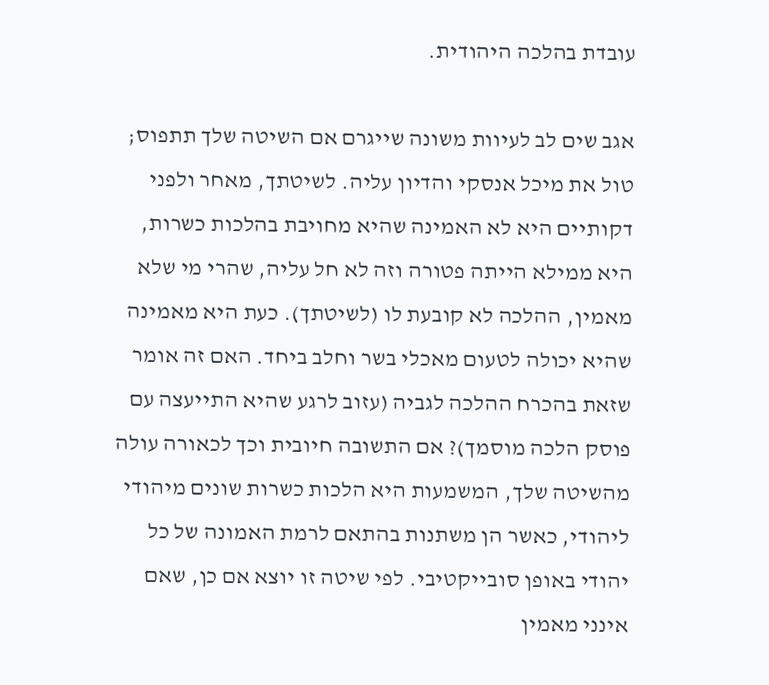עובדת בהלכה היהודית.

אגב שים לב לעיוות משונה שייגרם אם השיטה שלך תתפוס; טול את מיכל אנסקי והדיון עליה. לשיטתך, מאחר ולפני דקותיים היא לא האמינה שהיא מחויבת בהלכות כשרות, היא ממילא הייתה פטורה וזה לא חל עליה, שהרי מי שלא מאמין, ההלכה לא קובעת לו (לשיטתך). כעת היא מאמינה שהיא יכולה לטעום מאכלי בשר וחלב ביחד. האם זה אומר שזאת בהכרח ההלכה לגביה (עזוב לרגע שהיא התייעצה עם פוסק הלכה מוסמך)? אם התשובה חיובית וכך לכאורה עולה מהשיטה שלך, המשמעות היא הלכות כשרות שונים מיהודי ליהודי, כאשר הן משתנות בהתאם לרמת האמונה של כל יהודי באופן סובייקטיבי. לפי שיטה זו יוצא אם כן, שאם אינני מאמין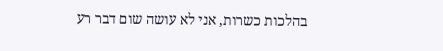בהלכות כשרות, אני לא עושה שום דבר רע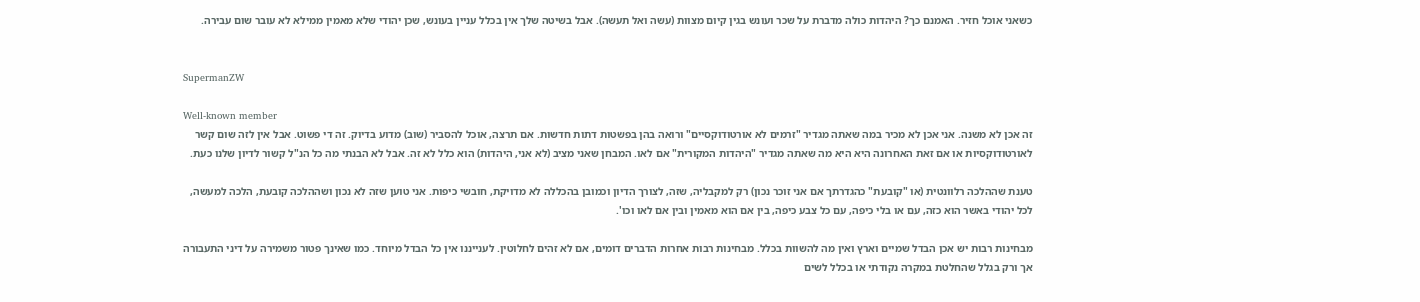כשאני אוכל חזיר. האמנם כך? היהדות כולה מדברת על שכר ועונש בגין קיום מצוות (עשה ואל תעשה). אבל בשיטה שלך אין בכלל עניין בעונש, שכן יהודי שלא מאמין ממילא לא עובר שום עבירה.


SupermanZW

Well-known member
זה אכן לא משנה. אני אכן לא מכיר במה שאתה מגדיר "זרמים לא אורטודוקסיים" ורואה בהן בפשטות דתות חדשות. אם תרצה, אוכל להסביר (שוב) מדוע בדיוק. זה די פשוט. אבל אין לזה שום קשר לאורטודוקסיות או אם זאת האחרונה היא היא מה שאתה מגדיר "היהדות המקורית" אם לאו. המבחן שאני מציב (לא אני, היהדות) הוא כלל לא זה. אבל לא הבנתי מה כל הנ"ל קשור לדיון שלנו כעת.

טענת שההלכה רלוונטית (או "קובעת" כהגדרתך אם אני זוכר נכון) רק למקבליה, שזה, לצורך הדיון וכמובן בהכללה לא מדויקת, חובשי כיפות. אני טוען שזה לא נכון ושההלכה קובעת, הלכה למעשה, לכל יהודי באשר הוא כזה, עם או בלי כיפה, עם כל צבע כיפה, בין אם הוא מאמין ובין אם לאו וכו'.

מבחינות רבות יש אכן הבדל שמיים וארץ ואין מה להשוות בכלל. מבחינות רבות אחרות הדברים דומים, אם לא זהים לחלוטין. לענייננו אין כל הבדל מיוחד. כמו שאינך פטור משמירה על דיני התעבורה אך ורק בגלל שהחלטת במקרה נקודתי או בכלל לשים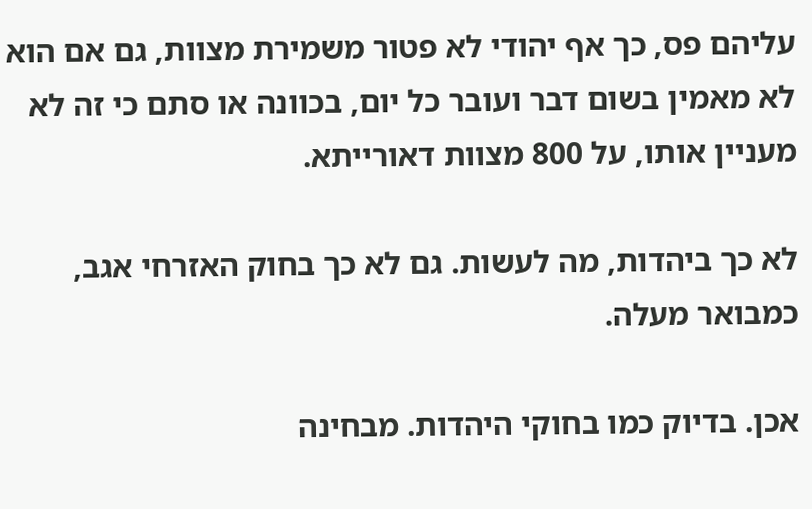עליהם פס, כך אף יהודי לא פטור משמירת מצוות, גם אם הוא לא מאמין בשום דבר ועובר כל יום, בכוונה או סתם כי זה לא מעניין אותו, על 800 מצוות דאורייתא.

לא כך ביהדות, מה לעשות. גם לא כך בחוק האזרחי אגב, כמבואר מעלה.

אכן. בדיוק כמו בחוקי היהדות. מבחינה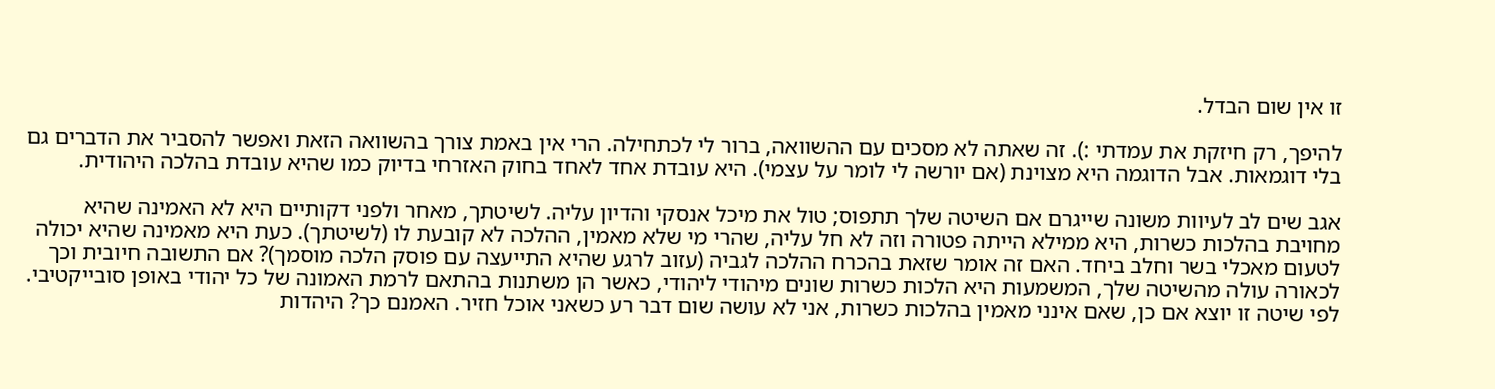זו אין שום הבדל.

להיפך, רק חיזקת את עמדתי :). זה שאתה לא מסכים עם ההשוואה, ברור לי לכתחילה. הרי אין באמת צורך בהשוואה הזאת ואפשר להסביר את הדברים גם בלי דוגמאות. אבל הדוגמה היא מצוינת (אם יורשה לי לומר על עצמי). היא עובדת אחד לאחד בחוק האזרחי בדיוק כמו שהיא עובדת בהלכה היהודית.

אגב שים לב לעיוות משונה שייגרם אם השיטה שלך תתפוס; טול את מיכל אנסקי והדיון עליה. לשיטתך, מאחר ולפני דקותיים היא לא האמינה שהיא מחויבת בהלכות כשרות, היא ממילא הייתה פטורה וזה לא חל עליה, שהרי מי שלא מאמין, ההלכה לא קובעת לו (לשיטתך). כעת היא מאמינה שהיא יכולה לטעום מאכלי בשר וחלב ביחד. האם זה אומר שזאת בהכרח ההלכה לגביה (עזוב לרגע שהיא התייעצה עם פוסק הלכה מוסמך)? אם התשובה חיובית וכך לכאורה עולה מהשיטה שלך, המשמעות היא הלכות כשרות שונים מיהודי ליהודי, כאשר הן משתנות בהתאם לרמת האמונה של כל יהודי באופן סובייקטיבי. לפי שיטה זו יוצא אם כן, שאם אינני מאמין בהלכות כשרות, אני לא עושה שום דבר רע כשאני אוכל חזיר. האמנם כך? היהדות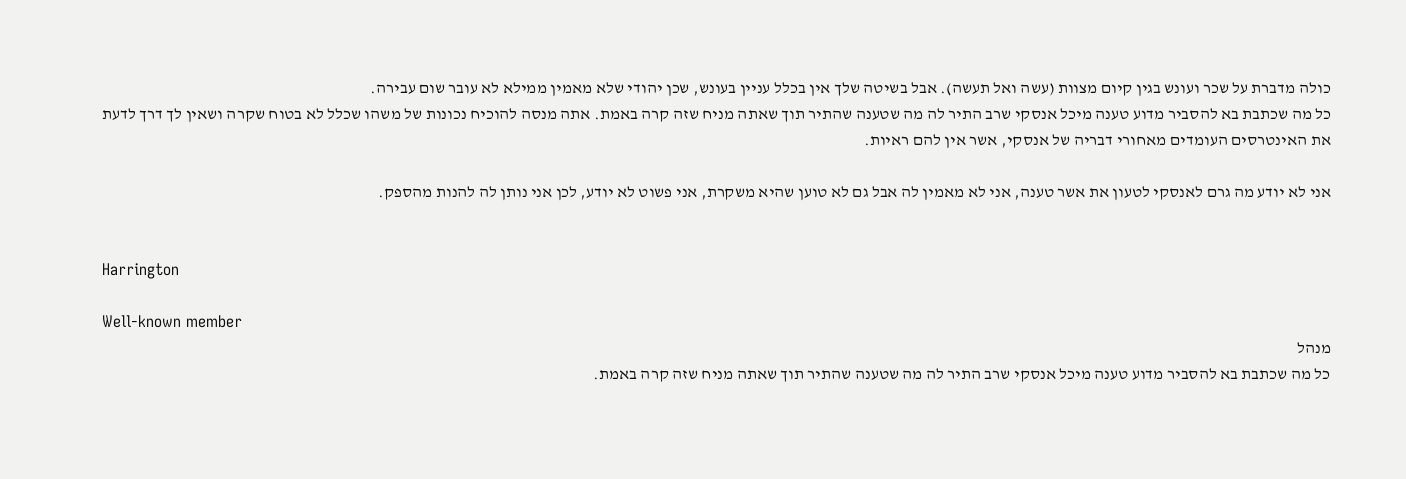כולה מדברת על שכר ועונש בגין קיום מצוות (עשה ואל תעשה). אבל בשיטה שלך אין בכלל עניין בעונש, שכן יהודי שלא מאמין ממילא לא עובר שום עבירה.
כל מה שכתבת בא להסביר מדוע טענה מיכל אנסקי שרב התיר לה מה שטענה שהתיר תוך שאתה מניח שזה קרה באמת. אתה מנסה להוכיח נכונות של משהו שכלל לא בטוח שקרה ושאין לך דרך לדעת את האינטרסים העומדים מאחורי דבריה של אנסקי, אשר אין להם ראיות.

אני לא יודע מה גרם לאנסקי לטעון את אשר טענה, אני לא מאמין לה אבל גם לא טוען שהיא משקרת, אני פשוט לא יודע, לכן אני נותן לה להנות מהספק.


Harrington

Well-known member
מנהל
כל מה שכתבת בא להסביר מדוע טענה מיכל אנסקי שרב התיר לה מה שטענה שהתיר תוך שאתה מניח שזה קרה באמת.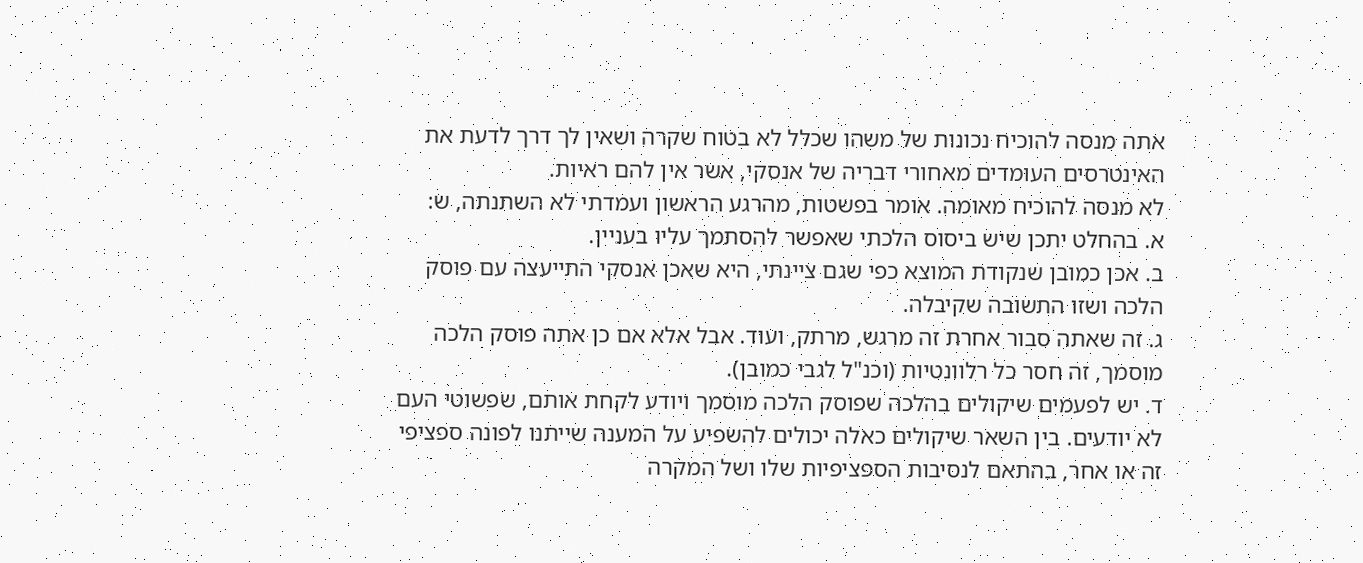אתה מנסה להוכיח נכונות של משהו שכלל לא בטוח שקרה ושאין לך דרך לדעת את האינטרסים העומדים מאחורי דבריה של אנסקי, אשר אין להם ראיות.
לא מנסה להוכיח מאומה. אומר בפשטות, מהרגע הראשון ועמדתי לא השתנתה, ש:
א. בהחלט יתכן שיש ביסוס הלכתי שאפשר להסתמך עליו בעניין.
ב. אכן כמובן שנקודת המוצא כפי שגם ציינתי, היא שאכן אנסקי התייעצה עם פוסק הלכה ושזו התשובה שקיבלה.
ג. זה שאתה סבור אחרת זה מרגש, מרתק, ועוד. אבל אלא אם כן אתה פוסק הלכה מוסמך, זה חסר כל רלוונטיות (וכנ"ל לגבי כמובן).
ד. יש לפעמים שיקולים בהלכה שפוסק הלכה מוסמך ויודע לקחת אותם, שפשוטי העם לא יודעים. בין השאר שיקולים כאלה יכולים להשפיע על המענה שייתנו לפונה ספציפי זה או אחר, בהתאם לנסיבות הספציפיות שלו ושל המקרה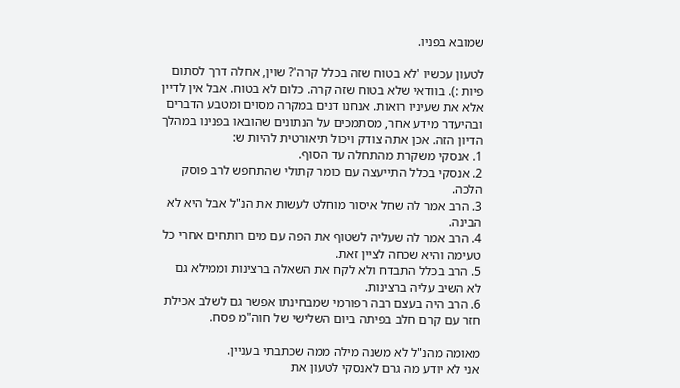שמובא בפניו.

לטעון עכשיו 'לא בטוח שזה בכלל קרה'? שוין, אחלה דרך לסתום פיות :). בוודאי שלא בטוח שזה קרה. כלום לא בטוח. אבל אין לדיין אלא את שעיניו רואות. אנחנו דנים במקרה מסוים ומטבע הדברים ובהיעדר מידע אחר, מסתמכים על הנתונים שהובאו בפנינו במהלך הדיון הזה. אכן אתה צודק ויכול תיאורטית להיות ש:
1. אנסקי משקרת מהתחלה עד הסוף.
2. אנסקי בכלל התייעצה עם כומר קתולי שהתחפש לרב פוסק הלכה.
3. הרב אמר לה שחל איסור מוחלט לעשות את הנ"ל אבל היא לא הבינה.
4. הרב אמר לה שעליה לשטוף את הפה עם מים רותחים אחרי כל טעימה והיא שכחה לציין זאת.
5. הרב בכלל התבדח ולא לקח את השאלה ברצינות וממילא גם לא השיב עליה ברצינות.
6. הרב היה בעצם רבה רפורמי שמבחינתו אפשר גם לשלב אכילת חזר עם קרם חלב בפיתה ביום השלישי של חוה"מ פסח.

מאומה מהנ"ל לא משנה מילה ממה שכתבתי בעניין.
אני לא יודע מה גרם לאנסקי לטעון את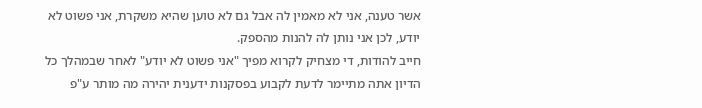אשר טענה, אני לא מאמין לה אבל גם לא טוען שהיא משקרת, אני פשוט לא יודע, לכן אני נותן לה להנות מהספק.
חייב להודות, די מצחיק לקרוא מפיך "אני פשוט לא יודע" לאחר שבמהלך כל הדיון אתה מתיימר לדעת לקבוע בפסקנות ידענית יהירה מה מותר ע"פ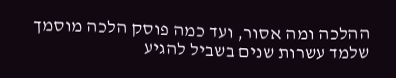ההלכה ומה אסור, ועד כמה פוסק הלכה מוסמך שלמד עשרות שנים בשביל להגיע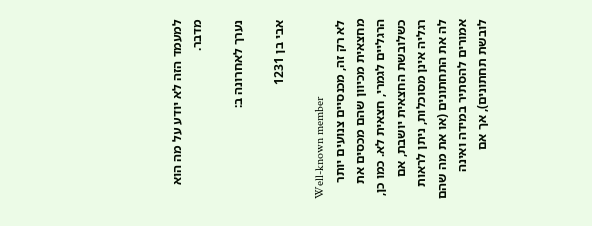למעמד הזה לא יודע על מה הוא מדבר.

נערך לאחרונה ב:

אבי בן 1231

Well-known member
לא רק זה, מכנסיים צנועים יותר מחצאית מכיוון שהם מכסים את הרגליים לגמרי, חצאית לא. כמו כן, כשלובשת החצאית יושבת, אם רגליה אינן מסוכלות, ניתן לראות לה את התחתונים (או את מה שהם אמורים להסתיר במידה ואינה לובשת תחתונים), אך אם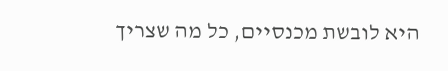היא לובשת מכנסיים, כל מה שצריך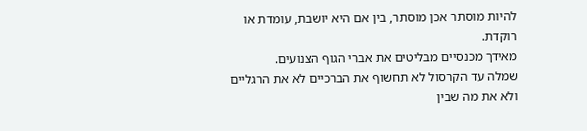להיות מוסתר אכן מוסתר, בין אם היא יושבת, עומדת או רוקדת.
מאידך מכנסיים מבליטים את אברי הגוף הצנועים.
שמלה עד הקרסול לא תחשוף את הברכיים לא את הרגליים ולא את מה שבין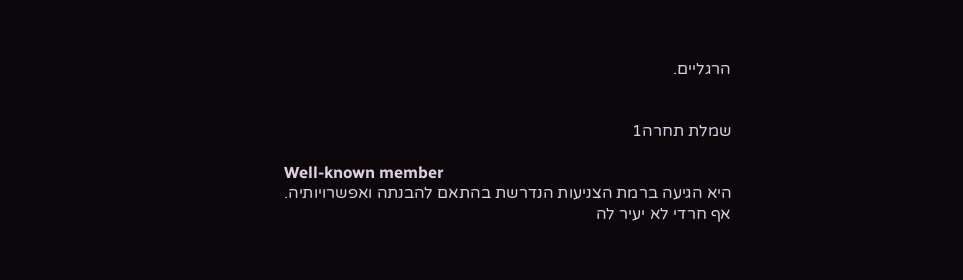הרגליים.


שמלת תחרה1

Well-known member
היא הגיעה ברמת הצניעות הנדרשת בהתאם להבנתה ואפשרויותיה. אף חרדי לא יעיר לה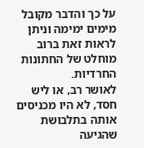על כך והדבר מקובל מימים ימימה וניתן לראות זאת ברוב מוחלט של החתונות החרדיות.
לאושר רב, או ליש חסד, לא היו מכניסים אותה בתלבושת שהגיעה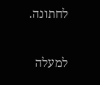לחתונה.

למעלה